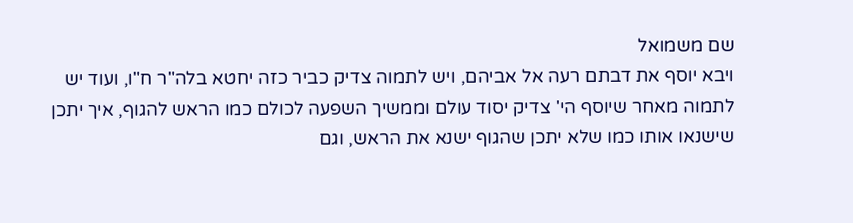שם משמואל
ויבא יוסף את דבתם רעה אל אביהם, ויש לתמוה צדיק כביר כזה יחטא בלה"ר ח"ו, ועוד יש לתמוה מאחר שיוסף הי' צדיק יסוד עולם וממשיך השפעה לכולם כמו הראש להגוף, איך יתכן שישנאו אותו כמו שלא יתכן שהגוף ישנא את הראש, וגם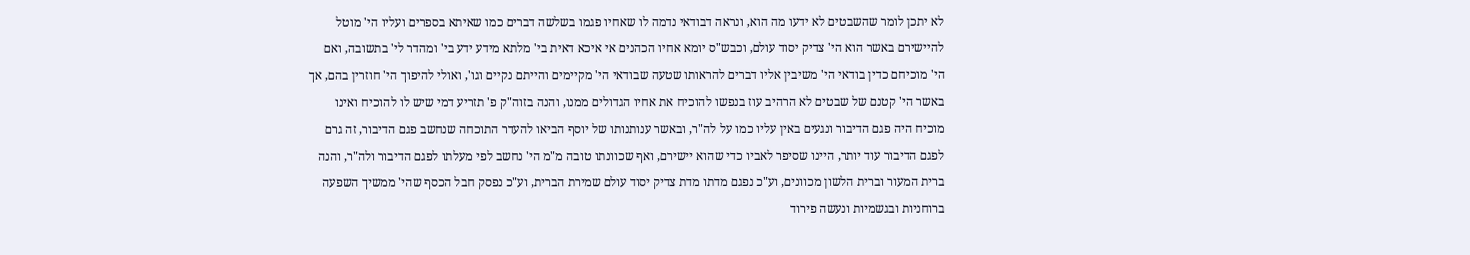לא יתכן לומר שהשבטים לא ידעו מה הוא, ונראה דבודאי נדמה לו שאחיו פגמו בשלשה דברים כמו שאיתא בספרים ועליו הי' מוטל להיישירם באשר הוא הי' צדיק יסוד עולם, וכבש"ס יומא אחיו הכהנים אי איכא דאית בי' מלתא מידע ידע בי' ומהדר לי' בתשובה, ואם הי' מוכיחם כדין בודאי הי' משיבין אליו דברים להראותו שטעה שבודאי הי' מקיימים והייתם נקיים וגו', ואולי להיפוך הי' חוזרין בהם, אך באשר הי' קטנם של שבטים לא הרהיב עוז בנפשו להוכיח את אחיו הגדולים ממנו, והנה בזוה"ק פ' תזריע דמי שיש לו להוכיח ואינו מוכיח היה פגם הדיבור ונגעים באין עליו כמו על לה"ר, ובאשר ענותנותו של יוסף הביאו להעדר התוכחה שנחשב פגם הדיבור, זה גרם לפגם הדיבור עוד יותר, היינו שסיפר לאביו כדי שהוא יישירם, ואף שכוונתו טובה מ"מ הי' נחשב לפי מעלתו לפגם הדיבור ולה"ר, והנה ברית המעור וברית הלשון מכוונים, וע"כ נפגם מדתו מדת צדיק יסוד עולם שמירת הברית, וע"כ נפסק חבל הכסף שהי' ממשיך השפעה ברוחניות ובגשמיות ונעשה פירוד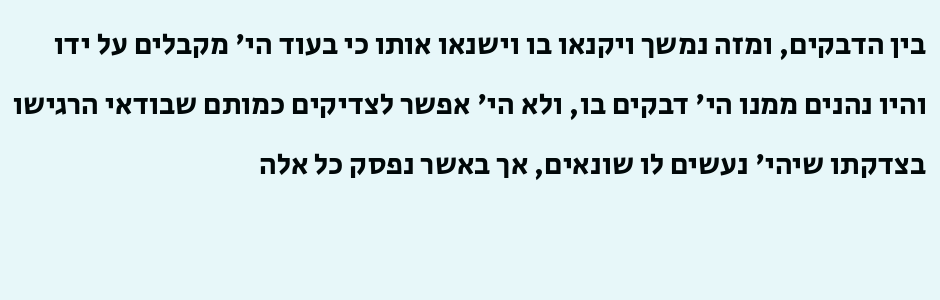בין הדבקים, ומזה נמשך ויקנאו בו וישנאו אותו כי בעוד הי' מקבלים על ידו והיו נהנים ממנו הי' דבקים בו, ולא הי' אפשר לצדיקים כמותם שבודאי הרגישו בצדקתו שיהי' נעשים לו שונאים, אך באשר נפסק כל אלה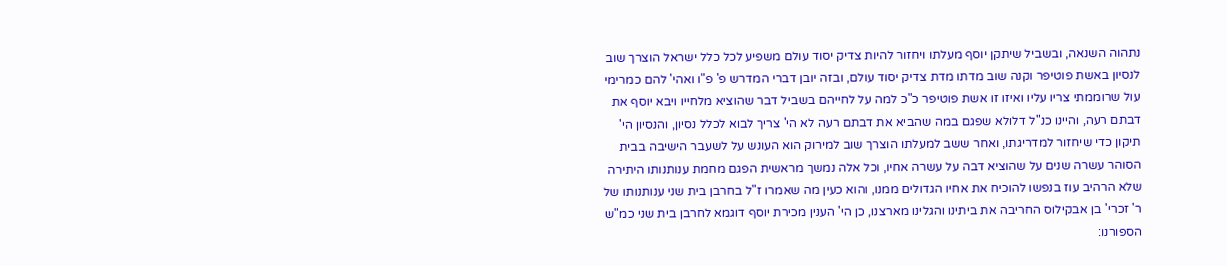נתהוה השנאה, ובשביל שיתקן יוסף מעלתו ויחזור להיות צדיק יסוד עולם משפיע לכל כלל ישראל הוצרך שוב לנסיון באשת פוטיפר וקנה שוב מדתו מדת צדיק יסוד עולם, ובזה יובן דברי המדרש פ' פ"ו ואהי' להם כמרימי עול שרוממתי צריו עליו ואיזו זו אשת פוטיפר כ"כ למה על לחייהם בשביל דבר שהוציא מלחייו ויבא יוסף את דבתם רעה, והיינו כנ"ל דלולא שפגם במה שהביא את דבתם רעה לא הי' צריך לבוא לכלל נסיון, והנסיון הי' תיקון כדי שיחזור למדריגתו, ואחר ששב למעלתו הוצרך שוב למירוק הוא העונש על לשעבר הישיבה בבית הסוהר עשרה שנים על שהוציא דבה על עשרה אחיו, וכל אלה נמשך מראשית הפגם מחמת ענותנותו היתירה שלא הרהיב עוז בנפשו להוכיח את אחיו הגדולים ממנו, והוא כעין מה שאמרו ז"ל בחרבן בית שני ענותנותו של ר' זכרי' בן אבקילוס החריבה את ביתינו והגלינו מארצנו, כן הי' הענין מכירת יוסף דוגמא לחרבן בית שני כמ"ש הספורנו: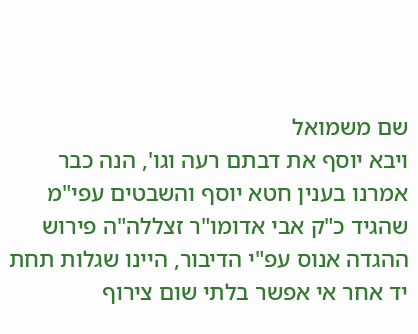שם משמואל
ויבא יוסף את דבתם רעה וגו', הנה כבר אמרנו בענין חטא יוסף והשבטים עפי"מ שהגיד כ"ק אבי אדומו"ר זצללה"ה פירוש ההגדה אנוס עפ"י הדיבור, היינו שגלות תחת יד אחר אי אפשר בלתי שום צירוף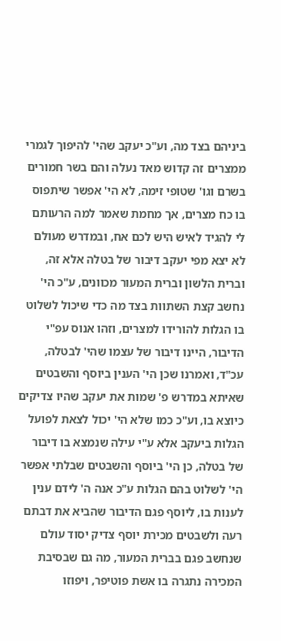ביניהם בצד מה, וע"כ יעקב שהי' להיפוך לגמרי ממצרים זה קדוש מאד נעלה והם בשר חמורים בשרם וגו' שטופי זימה, לא הי' אפשר שיתפוס בו כח מצרים, אך מחמת שאמר למה הרעותם לי להגיד לאיש היש לכם אח, ובמדרש מעולם לא יצא מפי יעקב דיבור של בטלה אלא זה, וברית הלשון וברית המעור מכוונים, ע"כ הי' נחשב קצת השתוות בצד מה כדי שיכול לשלוט בו הגלות להורידו למצרים, וזהו אנוס עפ"י הדיבור, היינו דיבור של עצמו שהי' לבטלה, עכ"ד, ואמרנו שכן הי' הענין ביוסף והשבטים שאיתא במדרש פ' שמות את יעקב שהיו צדיקים כיוצא בו, וע"כ כמו שלא הי' יכול לצאת לפועל הגלות ביעקב אלא ע"י עילה שנמצא בו דיבור של בטלה, כן הי' ביוסף והשבטים שבלתי אפשר הי' לשלוט בהם הגלות ע"כ אנה ה' לידם ענין לענות בו, ליוסף פגם הדיבור שהביא את דבתם רעה ולשבטים מכירת יוסף צדיק יסוד עולם שנחשב פגם בברית המעור, מה גם שבסיבת המכירה נתגרה בו אשת פוטיפר, ויפוזו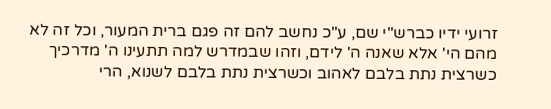זרועי ידיו כברש"י שם, ע"כ נחשב להם זה פגם ברית המעור, וכל זה לא מהם הי' אלא שאנה ה' לידם, וזהו שבמדרש למה תתעינו ה' מדרכיך כשרצית נתת בלבם לאהוב וכשרצית נתת בלבם לשנוא, הרי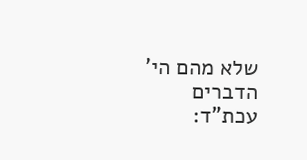שלא מהם הי' הדברים עכת"ד: